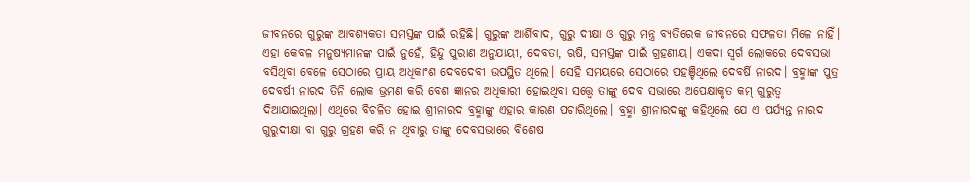ଜୀବନରେ ଗୁରୁଙ୍କ ଆବଶ୍ୟକତା ସମସ୍ତଙ୍କ ପାଇଁ ରହିଛି। ଗୁରୁଙ୍କ ଆର୍ଶିବାଦ, ଗୁରୁ ଦୀକ୍ଷା ଓ ଗୁରୁ ମନ୍ତ୍ର ବ୍ୟତିରେକ ଜୀବନରେ ସଫଳତା ମିଳେ ନାହିଁ। ଏହା କେବଳ ମନୁଷ୍ୟମାନଙ୍କ ପାଇଁ ନୁହେଁ, ହିନ୍ଦୁ ପୁରାଣ ଅନୁଯାୟୀ, ଦେବତା, ଋଷି, ସମସ୍ତଙ୍କ ପାଇଁ ଗ୍ରହଣୀୟ। ଏକଦା ସ୍ୱର୍ଗ ଲୋକରେ ଦେବସଭା ବସିଥିବା ବେଳେ ସେଠାରେ ପ୍ରାୟ ଅଧିକାଂଶ ଦେବଦେବୀ ଉପସ୍ଥିତ ଥିଲେ। ସେହି ସମୟରେ ସେଠାରେ ପହଞ୍ଚିଥିଲେ ଦେବର୍ଷି ନାରଦ। ବ୍ରହ୍ମାଙ୍କ ପୁତ୍ର ଦେବର୍ଷୀ ନାରଦ ତିନି ଲୋକ ଭ୍ରମଣ କରି ବେଶ ଜ୍ଞାନର ଅଧିକାରୀ ହୋଇଥିବା ସତ୍ତ୍ୱେ ତାଙ୍କୁ ଦେବ ସଭାରେ ଅପେକ୍ଷାକୃତ କମ୍ ଗୁରୁତ୍ୱ ଦିଆଯାଇଥିଲା। ଏଥିରେ ବିଚଳିତ ହୋଇ ଶ୍ରୀନାରଦ ବ୍ରହ୍ମାଙ୍କୁ ଏହାର କାରଣ ପଚାରିଥିଲେ। ବ୍ରହ୍ମା ଶ୍ରୀନାରଦଙ୍କୁ କହିଥିଲେ ଯେ ଏ ପର୍ଯ୍ୟନ୍ତ ନାରଦ ଗୁରୁଦୀକ୍ଷା ବା ଗୁରୁ ଗ୍ରହଣ କରି ନ ଥିବାରୁ ତାଙ୍କୁ ଦେବସଭାରେ ବିଶେଷ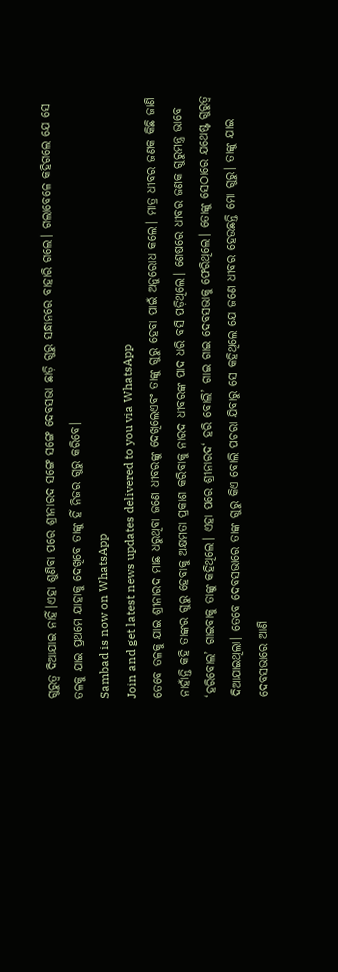ଗୁରୁତ୍ୱ ଦିଆଯାଇ ନାହିଁ।ଏହା ଶୁଣିବା ପରେ ଶ୍ରୀନାରଦ ସଙ୍ଗେ ସଙ୍ଗେ ଦେବସଭା ଛାଡ଼ି ଗୁରୁ ସନ୍ଧାନରେ ବାହାରି ଗଲେ। ଗଲାବେଳେ କହିଗଲେ ଯେ ସେ ତଳକୁ ଯାଇ ପ୍ରଥମେ ଯାହାକୁ ଦେଖିବେ ତାଙ୍କୁ ହିଁ ନିଜର ଗୁରୁ କରିବେ।
Sambad is now on WhatsApp
Join and get latest news updates delivered to you via WhatsApp
ତେବେ ତଳକୁ ଯାଇ ଶ୍ରୀନାରଦ ମାଛ ଧରୁଥିବା ଜଣେ ଧୀବରଙ୍କୁ ଦେଖିଲେଏବଂ ତାଙ୍କୁ ଗୁରୁ ହେବା ପାଇଁ ଅନୁରୋଧ କଲେ। ମାତ୍ର ଧୀବର ଜଣକ କିଛି ଜାଣି ନାହାଁନ୍ତି କହି ତାଙ୍କର ଗୁରୁ ହେବାକୁ ଅକ୍ଷମତା ପ୍ରକାଶ କରିବାକୁ ନାରଦ ଧୀବରଙ୍କ ପାଦ ଧରି ବସି ପଡ଼ିଥିଲେ। ଶେଷରେ ଧୀବର ଜଣକ ଗୁରୁମନ୍ତ୍ର ଭାବେ ‘ହରିବୋଲ’ ଗାଇବାକୁ ତାଙ୍କୁ କହିଥିଲେ। ଏହା ପରେ ଶ୍ରୀନାରଦ‘ ହରି ବୋଲି’ ଗାଇ ଗାଇ ଦେବସଭାକୁ ଫେରିଥିଲେ। ତୋଙ୍କୁ ସେଠାରେ ଯଥେଷ୍ଟ ଗୁରୁତ୍ୱ ଦିଆଯାଇଥିଲା। ତେବେ ଦେବସଭାରେ ତାଙ୍କ ଗୁରୁ କିଏ ବୋଲି ପଚରା ଯିବାରୁ ସେ କହିଥିଲେ ଯେ ଜଣେ ଧୀବର ହେଉଛନ୍ତି ମୋ ଗୁରୁ। ତାଙ୍କୁ ଯାଇ ଦେବସଭାରେ ଆଣି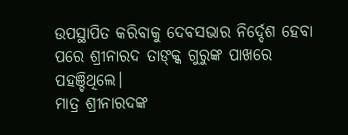ଉପସ୍ଥାପିତ କରିବାକୁ ଦେବସଭାର ନିର୍ଦ୍ଦେଶ ହେବା ପରେ ଶ୍ରୀନାରଦ ତାଙ୍କ୍କ ଗୁରୁଙ୍କ ପାଖରେ ପହଞ୍ଚିଥିଲେ।
ମାତ୍ର ଶ୍ରୀନାରଦଙ୍କ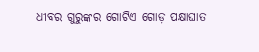ଧୀବର ଗୁରୁଙ୍କର ଗୋଟିଏ ଗୋଡ଼ ପକ୍ଷାଘାତ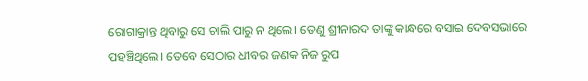ରୋଗାକ୍ରାନ୍ତ ଥିବାରୁ ସେ ଚାଲି ପାରୁ ନ ଥିଲେ। ତେଣୁ ଶ୍ରୀନାରଦ ତାଙ୍କୁ କାନ୍ଧରେ ବସାଇ ଦେବସଭାରେ ପହଞ୍ଚିଥିଲେ। ତେବେ ସେଠାର ଧୀବର ଜଣକ ନିଜ ରୁପ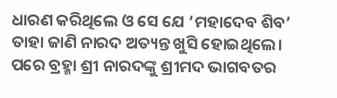ଧାରଣ କରିଥିଲେ ଓ ସେ ଯେ ‘ମହାଦେବ ଶିବ’ ତାହା ଜାଣି ନାରଦ ଅତ୍ୟନ୍ତ ଖୁସି ହୋଇଥିଲେ। ପରେ ବ୍ରହ୍ମା ଶ୍ରୀ ନାରଦଙ୍କୁ ଶ୍ରୀମଦ ଭାଗବତର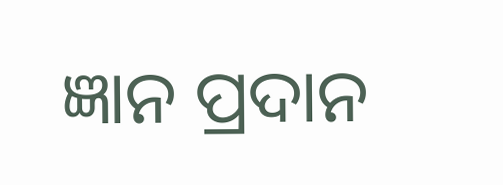ଜ୍ଞାନ ପ୍ରଦାନ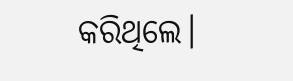କରିଥିଲେ।